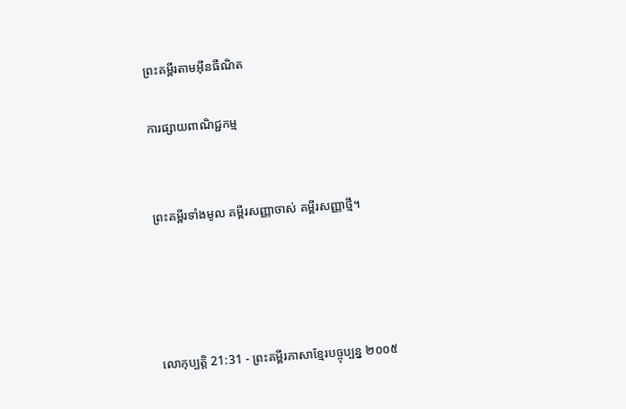ព្រះគម្ពីរតាមអ៊ីនធឺណិត

ការផ្សាយពាណិជ្ជកម្ម


ព្រះគម្ពីរទាំងមូល គម្ពីរសញ្ញាចាស់ គម្ពីរសញ្ញាថ្មី។




លោកុ‌ប្បត្តិ 21:31 - ព្រះគម្ពីរភាសាខ្មែរបច្ចុប្បន្ន ២០០៥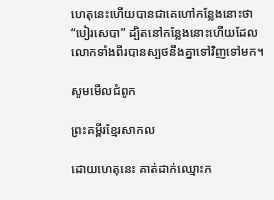ហេតុនេះហើយបានជាគេហៅកន្លែងនោះថា “បៀរ‌សេបា” ដ្បិតនៅកន្លែងនោះហើយដែលលោកទាំងពីរបានស្បថនឹងគ្នាទៅវិញទៅមក។

សូមមើលជំពូក

ព្រះគម្ពីរខ្មែរសាកល

ដោយហេតុនេះ គាត់ដាក់ឈ្មោះក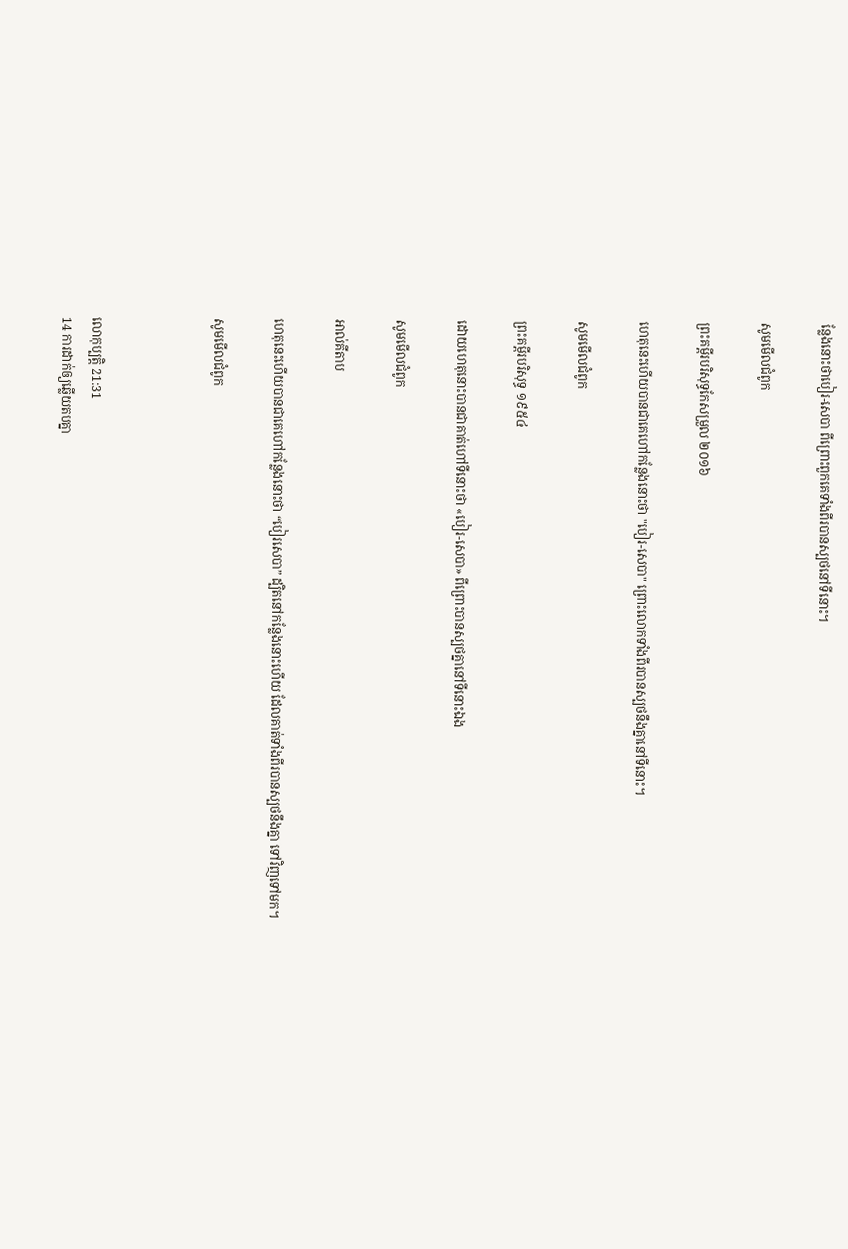ន្លែងនោះថាបៀរ-សេបា ពីព្រោះពួកគេទាំងពីរបានស្បថនៅទីនោះ។

សូមមើលជំពូក

ព្រះគម្ពីរបរិសុទ្ធកែសម្រួល ២០១៦

ហេតុនេះហើយបានជាគេហៅកន្លែងនោះថា "បៀរ-សេបា" ព្រោះលោកទាំងពីរបានស្បថនឹងគ្នានៅទីនោះ។

សូមមើលជំពូក

ព្រះគម្ពីរបរិសុទ្ធ ១៩៥៤

ដោយហេតុនោះបានជាគាត់ហៅទីនោះថា «បៀរ-សេបា» ពីព្រោះបានស្បថគ្នានៅទីនោះឯង

សូមមើលជំពូក

អាល់គីតាប

ហេតុនេះហើយបានជាគេហៅកន្លែងនោះថា “បៀរសេបា” ដ្បិតនៅកន្លែងនោះហើយ ដែលគាត់ទាំងពីរបានស្បថនឹងគ្នា ទៅវិញទៅមក។

សូមមើលជំពូក



លោកុ‌ប្បត្តិ 21:31
14 ការដាក់ឲ្យឆ្លើយតបគ្នា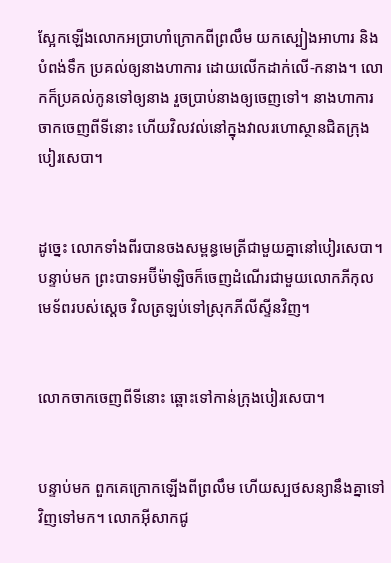ស្អែកឡើងលោកអប្រាហាំក្រោកពីព្រលឹម យកស្បៀងអាហារ និងបំពង់ទឹក ប្រគល់ឲ្យនាងហាការ ដោយលើកដាក់លើ-កនាង។ លោកក៏ប្រគល់កូនទៅឲ្យនាង រួចប្រាប់នាងឲ្យចេញទៅ។ នាងហាការចាកចេញពីទីនោះ ហើយវិល‌វល់នៅក្នុងវាលរហោ‌ស្ថានជិតក្រុងបៀរ‌សេបា។


ដូច្នេះ លោកទាំងពីរបានចងសម្ពន្ធ‌មេត្រីជាមួយគ្នានៅបៀរ‌សេបា។ បន្ទាប់មក ព្រះ‌បាទអប៊ីម៉ា‌ឡិចក៏ចេញដំណើរជាមួយលោកភីកុល មេ‌ទ័ពរបស់ស្ដេច វិលត្រឡប់ទៅស្រុកភីលីស្ទីនវិញ។


លោកចាកចេញពីទីនោះ ឆ្ពោះទៅកាន់ក្រុងបៀរ‌សេបា។


បន្ទាប់មក ពួកគេក្រោកឡើងពីព្រលឹម ហើយស្បថសន្យានឹងគ្នាទៅវិញទៅមក។ លោកអ៊ីសាកជូ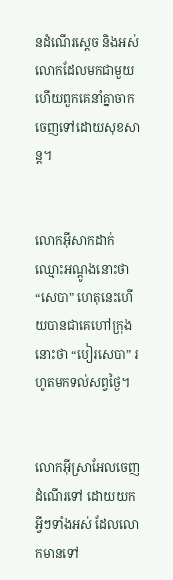នដំណើរស្ដេច និងអស់លោកដែលមកជាមួយ ហើយពួកគេនាំគ្នាចាកចេញទៅដោយសុខ‌សាន្ត។


លោកអ៊ីសាកដាក់ឈ្មោះអណ្ដូងនោះថា “សេបា” ហេតុនេះហើយបានជាគេហៅក្រុងនោះថា “បៀរ‌សេបា” រហូតមកទល់សព្វថ្ងៃ។


លោកអ៊ីស្រា‌អែលចេញដំណើរទៅ ដោយយកអ្វីៗទាំងអស់ ដែលលោកមានទៅ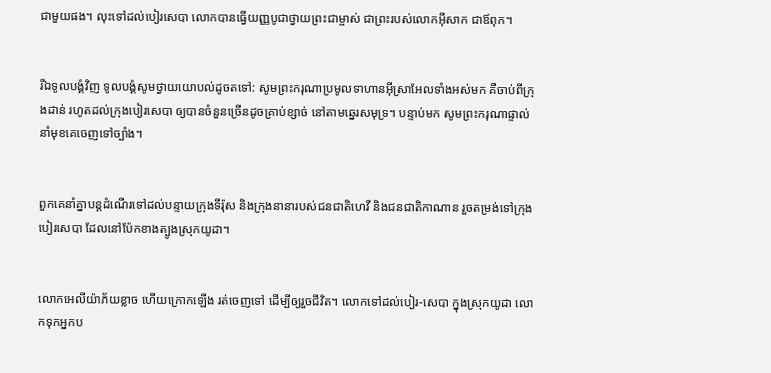ជាមួយផង។ លុះទៅដល់បៀរ‌សេបា លោកបានធ្វើយញ្ញ‌បូជាថ្វាយព្រះ‌ជាម្ចាស់ ជាព្រះរបស់លោកអ៊ីសាក ជាឪពុក។


រីឯទូលបង្គំវិញ ទូលបង្គំសូមថ្វាយយោបល់ដូចតទៅ: សូមព្រះ‌ករុណាប្រមូលទាហានអ៊ីស្រា‌អែលទាំងអស់មក គឺចាប់ពីក្រុងដាន់ រហូតដល់ក្រុងបៀរ‌សេបា ឲ្យបានចំនួនច្រើនដូចគ្រាប់ខ្សាច់ នៅតាមឆ្នេរសមុទ្រ។ បន្ទាប់មក សូមព្រះ‌ករុណាផ្ទាល់នាំមុខគេចេញទៅច្បាំង។


ពួកគេនាំគ្នាបន្តដំណើរទៅដល់បន្ទាយក្រុងទីរ៉ុស និងក្រុងនានារបស់ជន‌ជាតិហេវី និងជន‌ជាតិកាណាន រួចតម្រង់ទៅក្រុងបៀរ‌សេបា ដែលនៅប៉ែកខាងត្បូងស្រុកយូដា។


លោកអេលីយ៉ាភ័យខ្លាច ហើយក្រោកឡើង រត់ចេញទៅ ដើម្បីឲ្យរួចជីវិត។ លោកទៅដល់បៀរ-សេបា ក្នុងស្រុកយូដា លោកទុកអ្នកប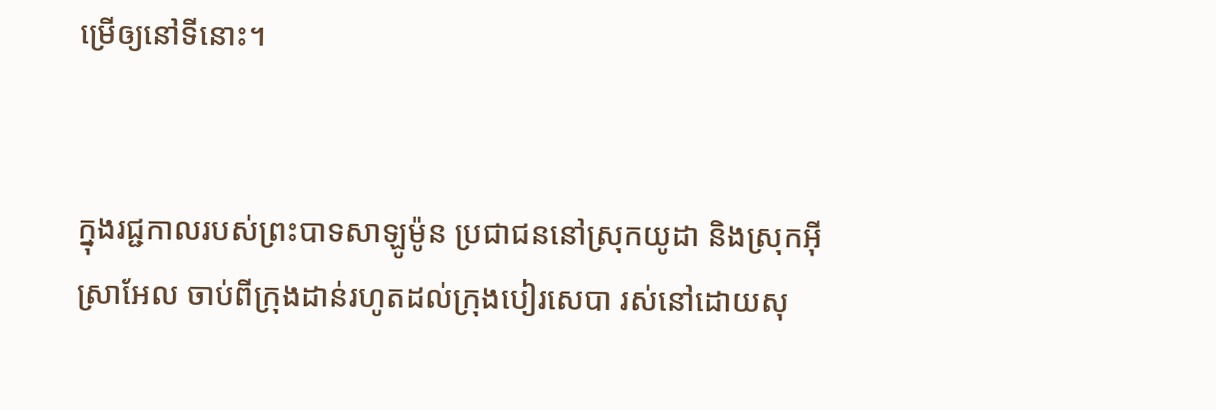ម្រើឲ្យនៅទីនោះ។


ក្នុងរជ្ជកាលរបស់ព្រះ‌បាទសាឡូម៉ូន ប្រជា‌ជននៅស្រុកយូដា និងស្រុកអ៊ីស្រា‌អែល ចាប់ពីក្រុងដាន់រហូតដល់ក្រុងបៀរ‌សេបា រស់នៅដោយសុ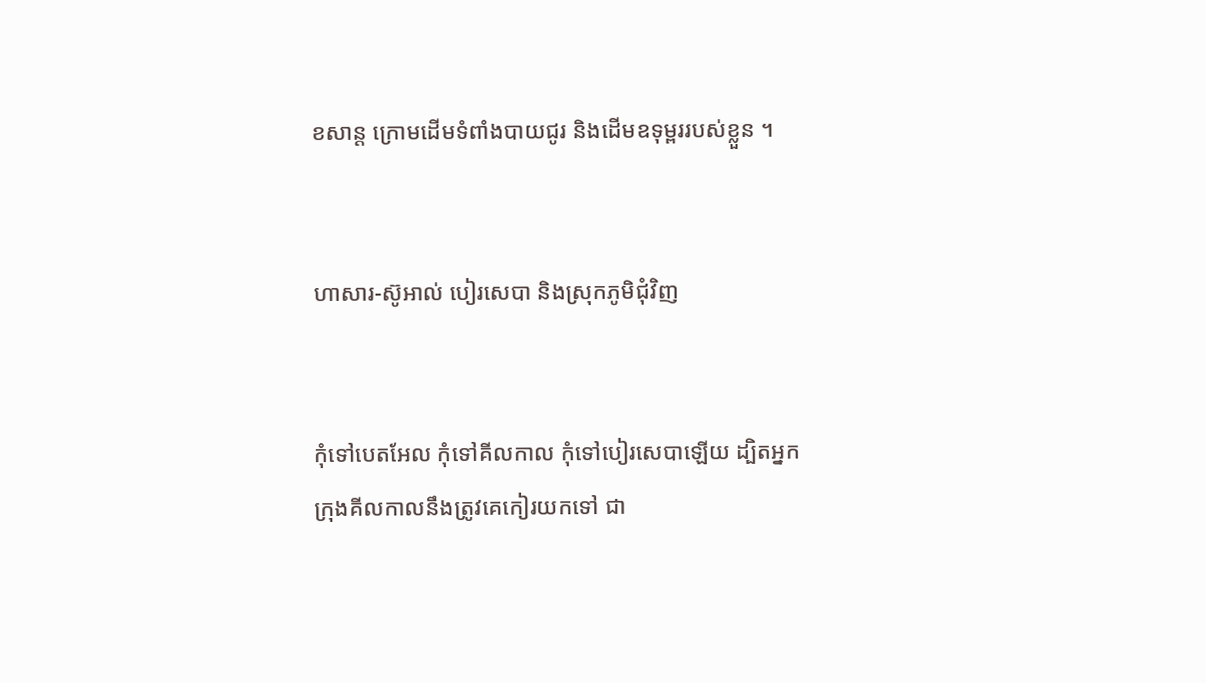ខ‌សាន្ត ក្រោមដើមទំពាំង‌បាយជូរ និងដើមឧទុម្ពររបស់ខ្លួន ។


ហាសារ-ស៊ូអាល់ បៀរ‌សេបា និងស្រុកភូមិជុំ‌វិញ


កុំទៅបេត‌អែល កុំទៅគីលកាល កុំទៅបៀរ‌សេបាឡើយ ដ្បិតអ្នកក្រុងគីលកាលនឹងត្រូវគេកៀរយកទៅ ជា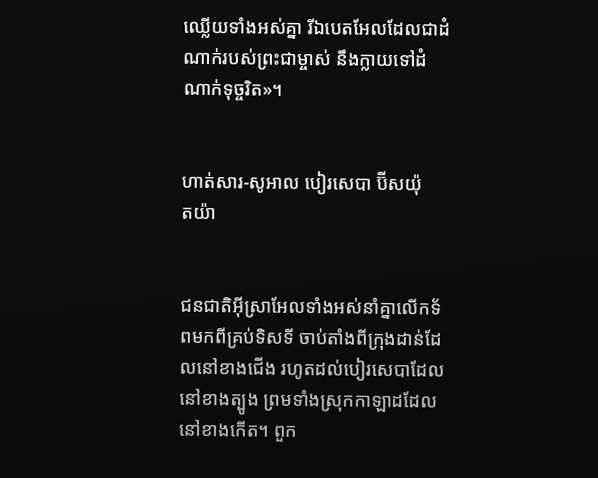ឈ្លើយទាំងអស់គ្នា រីឯបេត‌អែលដែលជាដំណាក់របស់ព្រះ‌ជាម្ចាស់ នឹងក្លាយទៅដំណាក់ទុច្ចរិត»។


ហាត់‌សារ-សូអាល បៀរ‌សេបា ប៊ីស‌យ៉ុត‌យ៉ា


ជន‌ជាតិអ៊ីស្រា‌អែលទាំងអស់នាំគ្នាលើកទ័ពមកពីគ្រប់ទិស‌ទី ចាប់តាំងពីក្រុងដាន់ដែលនៅខាងជើង រហូតដល់បៀរ‌សេ‌បាដែលនៅខាងត្បូង ព្រមទាំងស្រុកកាឡាដដែលនៅខាងកើត។ ពួក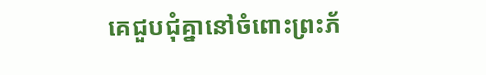គេជួប‌ជុំគ្នានៅចំពោះព្រះ‌ភ័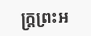ក្ត្រព្រះ‌អ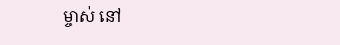ម្ចាស់ នៅ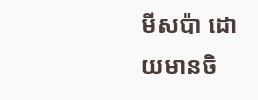មីស‌ប៉ា ដោយមានចិ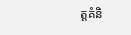ត្តគំនិ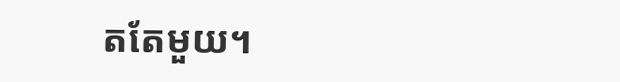តតែមួយ។